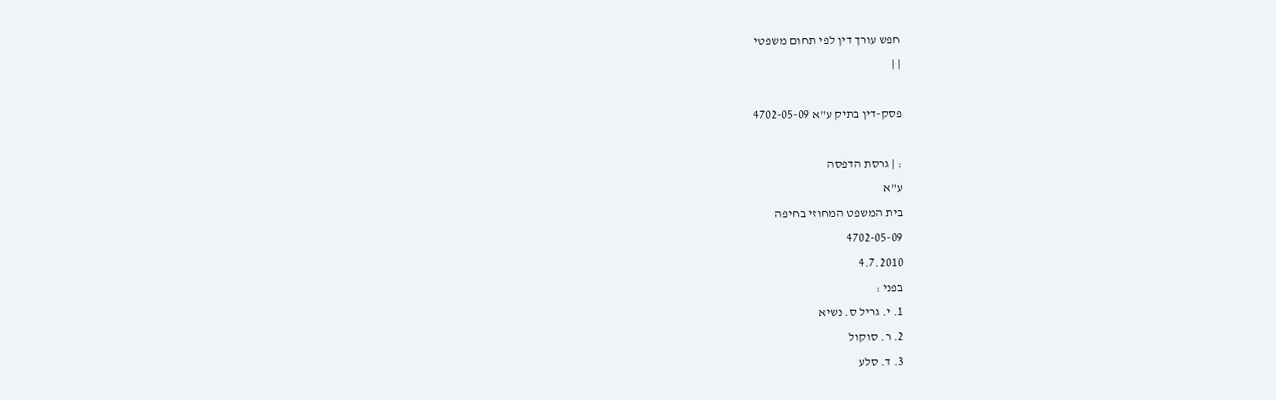חפש עורך דין לפי תחום משפטי
| |

פסק-דין בתיק ע"א 4702-05-09

: | גרסת הדפסה
ע"א
בית המשפט המחוזי בחיפה
4702-05-09
4.7.2010
בפני :
1. י. גריל ס. נשיא
2. ר. סוקול
3. ד. סלע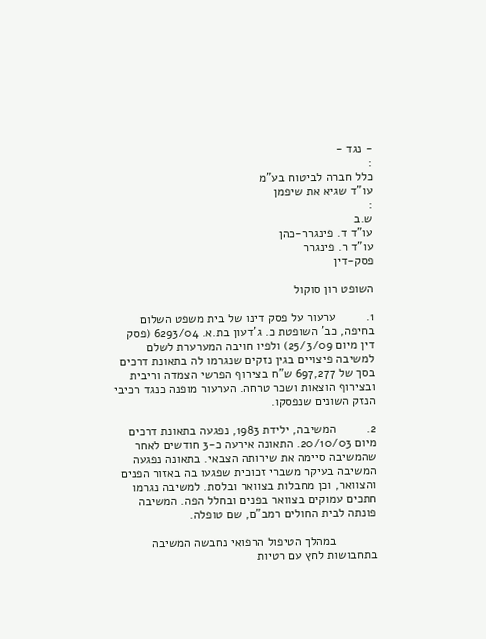- נגד -
:
כלל חברה לביטוח בע"מ
עו"ד שגיא את שיפמן
:
ש.ב
עו"ד ד. פינגרר-כהן
עו"ד ר. פינגרר
פסק-דין

השופט רון סוקול

1.         ערעור על פסק דינו של בית משפט השלום בחיפה, כב' השופטת כ. ג'דעון בת.א. 6293/04 (פסק דין מיום 25/3/09) ולפיו חויבה המערערת לשלם למשיבה פיצויים בגין נזקים שנגרמו לה בתאונת דרכים בסך של 697,277 ש"ח בצירוף הפרשי הצמדה וריבית ובצירוף הוצאות ושכר טרחה. הערעור מופנה כנגד רכיבי הנזק השונים שנפסקו.

2.         המשיבה, ילידת 1983, נפגעה בתאונת דרכים מיום 20/10/03. התאונה אירעה כ-3 חודשים לאחר שהמשיבה סיימה את שירותה הצבאי. בתאונה נפגעה המשיבה בעיקר משברי זכוכית שפגעו בה באזור הפנים והצוואר, וכן מחבלות בצוואר ובלסת. למשיבה נגרמו חתכים עמוקים בצוואר בפנים ובחלל הפה. המשיבה פונתה לבית החולים רמב"ם, שם טופלה.

            במהלך הטיפול הרפואי נחבשה המשיבה בתחבושות לחץ עם רטיות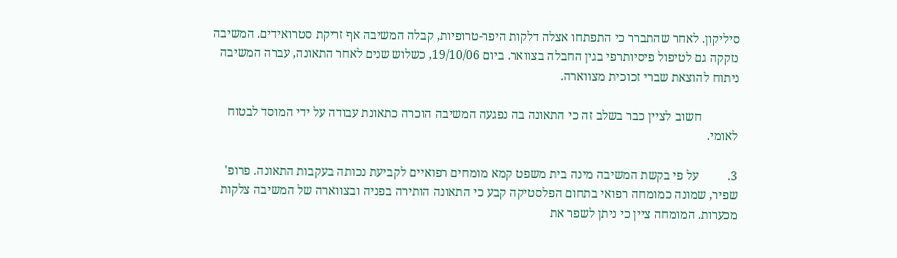סיליקון. לאחר שהתברר כי התפתחו אצלה דלקות היפר-טרופיות, קבלה המשיבה אף זריקת סטרואידים. המשיבה נזקקה גם לטיפול פיסיותרפי בגין החבלה בצוואר. ביום 19/10/06, כשלוש שנים לאחר התאונה, עברה המשיבה ניתוח להוצאת שברי זכוכית מצווארה.

            חשוב לציין כבר בשלב זה כי התאונה בה נפגעה המשיבה הוכרה כתאונת עבודה על ידי המוסד לבטוח לאומי.

3.         על פי בקשת המשיבה מינה בית משפט קמא מומחים רפואיים לקביעת נכותה בעקבות התאונה. פרופ' שפיר, שמונה כמומחה רפואי בתחום הפלסטיקה קבע כי התאונה הותירה בפניה ובצווארה של המשיבה צלקות מכערות. המומחה ציין כי ניתן לשפר את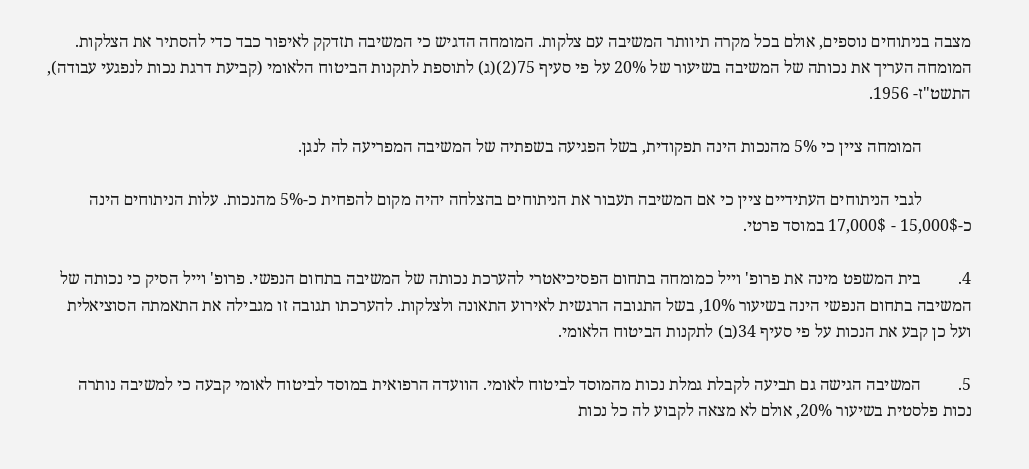מצבה בניתוחים נוספים, אולם בכל מקרה תיוותר המשיבה עם צלקות. המומחה הדגיש כי המשיבה תזדקק לאיפור כבד כדי להסתיר את הצלקות. המומחה העריך את נכותה של המשיבה בשיעור של 20% על פי סעיף 75(2)(ג) לתוספת לתקנות הביטוח הלאומי (קביעת דרגת נכות לנפגעי עבודה), התשט"ז- 1956.

            המומחה ציין כי 5% מהנכות הינה תפקודית, בשל הפגיעה בשפתיה של המשיבה המפריעה לה לנגן.

            לגבי הניתוחים העתידיים ציין כי אם המשיבה תעבור את הניתוחים בהצלחה יהיה מקום להפחית כ-5% מהנכות. עלות הניתוחים הינה כ-15,000$ - 17,000$ במוסד פרטי.

4.         בית המשפט מינה את פרופ' וייל כמומחה בתחום הפסיכיאטרי להערכת נכותה של המשיבה בתחום הנפשי. פרופ' וייל הסיק כי נכותה של המשיבה בתחום הנפשי הינה בשיעור 10%, בשל התגובה הרגשית לאירוע התאונה ולצלקות. להערכתו תגובה זו מגבילה את התאמתה הסוציאלית ועל כן קבע את הנכות על פי סעיף 34(ב) לתקנות הביטוח הלאומי.

5.         המשיבה הגישה גם תביעה לקבלת גמלת נכות מהמוסד לביטוח לאומי. הוועדה הרפואית במוסד לביטוח לאומי קבעה כי למשיבה נותרה נכות פלסטית בשיעור 20%, אולם לא מצאה לקבוע לה כל נכות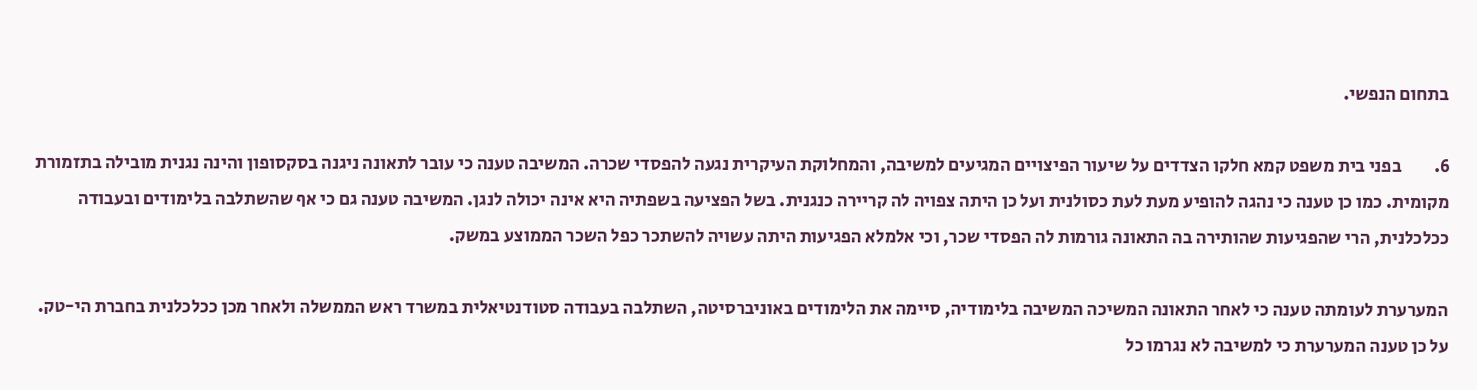בתחום הנפשי.

6.         בפני בית משפט קמא חלקו הצדדים על שיעור הפיצויים המגיעים למשיבה, והמחלוקת העיקרית נגעה להפסדי שכרה. המשיבה טענה כי עובר לתאונה ניגנה בסקסופון והינה נגנית מובילה בתזמורת מקומית. כמו כן טענה כי נהגה להופיע מעת לעת כסולנית ועל כן היתה צפויה לה קריירה כנגנית. בשל הפציעה בשפתיה היא אינה יכולה לנגן. המשיבה טענה גם כי אף שהשתלבה בלימודים ובעבודה ככלכלנית, הרי שהפגיעות שהותירה בה התאונה גורמות לה הפסדי שכר, וכי אלמלא הפגיעות היתה עשויה להשתכר כפל השכר הממוצע במשק.

המערערת לעומתה טענה כי לאחר התאונה המשיכה המשיבה בלימודיה, סיימה את הלימודים באוניברסיטה, השתלבה בעבודה סטודנטיאלית במשרד ראש הממשלה ולאחר מכן ככלכלנית בחברת הי-טק.  על כן טענה המערערת כי למשיבה לא נגרמו כל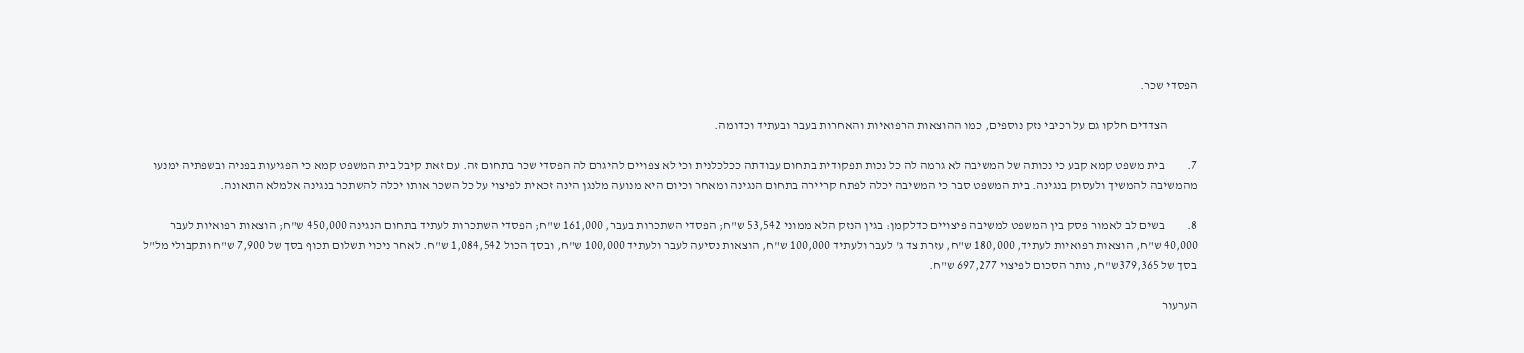הפסדי שכר.

            הצדדים חלקו גם על רכיבי נזק נוספים, כמו ההוצאות הרפואיות והאחרות בעבר ובעתיד וכדומה.

7.         בית משפט קמא קבע כי נכותה של המשיבה לא גרמה לה כל נכות תפקודית בתחום עבודתה ככלכלנית וכי לא צפויים להיגרם לה הפסדי שכר בתחום זה. עם זאת קיבל בית המשפט קמא כי הפגיעות בפניה ובשפתיה ימנעו מהמשיבה להמשיך ולעסוק בנגינה. בית המשפט סבר כי המשיבה יכלה לפתח קריירה בתחום הנגינה ומאחר וכיום היא מנועה מלנגן הינה זכאית לפיצוי על כל השכר אותו יכלה להשתכר בנגינה אלמלא התאונה.

8.         בשים לב לאמור פסק בין המשפט למשיבה פיצויים כדלקמן: בגין הנזק הלא ממוני 53,542 ש"ח; הפסדי השתכרות בעבר, 161,000 ש"ח; הפסדי השתכרות לעתיד בתחום הנגינה 450,000 ש"ח; הוצאות רפואיות לעבר 40,000 ש"ח, הוצאות רפואיות לעתיד, 180,000 ש"ח, עזרת צד ג' לעבר ולעתיד 100,000 ש"ח, הוצאות נסיעה לעבר ולעתיד 100,000 ש"ח, ובסך הכול 1,084,542 ש"ח. לאחר ניכוי תשלום תכוף בסך של 7,900 ש"ח ותקבולי מל"ל בסך של 379,365ש"ח, נותר הסכום לפיצוי 697,277 ש"ח.

הערעור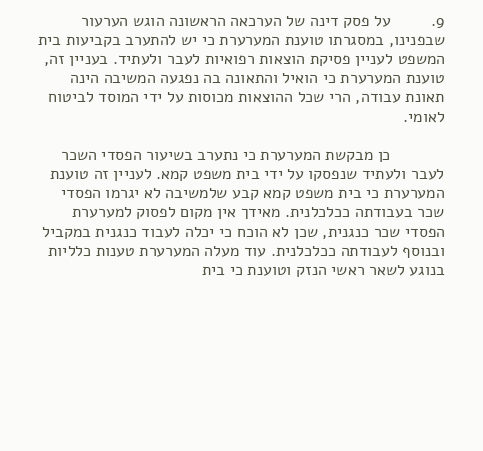9.         על פסק דינה של הערכאה הראשונה הוגש הערעור שבפנינו, במסגרתו טוענת המערערת כי יש להתערב בקביעות בית המשפט לעניין פסיקת הוצאות רפואיות לעבר ולעתיד. בעניין זה, טוענת המערערת כי הואיל והתאונה בה נפגעה המשיבה הינה תאונת עבודה, הרי שכל ההוצאות מכוסות על ידי המוסד לביטוח לאומי.

            כן מבקשת המערערת כי נתערב בשיעור הפסדי השכר לעבר ולעתיד שנפסקו על ידי בית משפט קמא. לעניין זה טוענת המערערת כי בית משפט קמא קבע שלמשיבה לא יגרמו הפסדי שכר בעבודתה ככלכלנית. מאידך אין מקום לפסוק למערערת הפסדי שכר כנגנית, שכן לא הוכח כי יכלה לעבוד כנגנית במקביל ובנוסף לעבודתה ככלכלנית. עוד מעלה המערערת טענות כלליות בנוגע לשאר ראשי הנזק וטוענת כי בית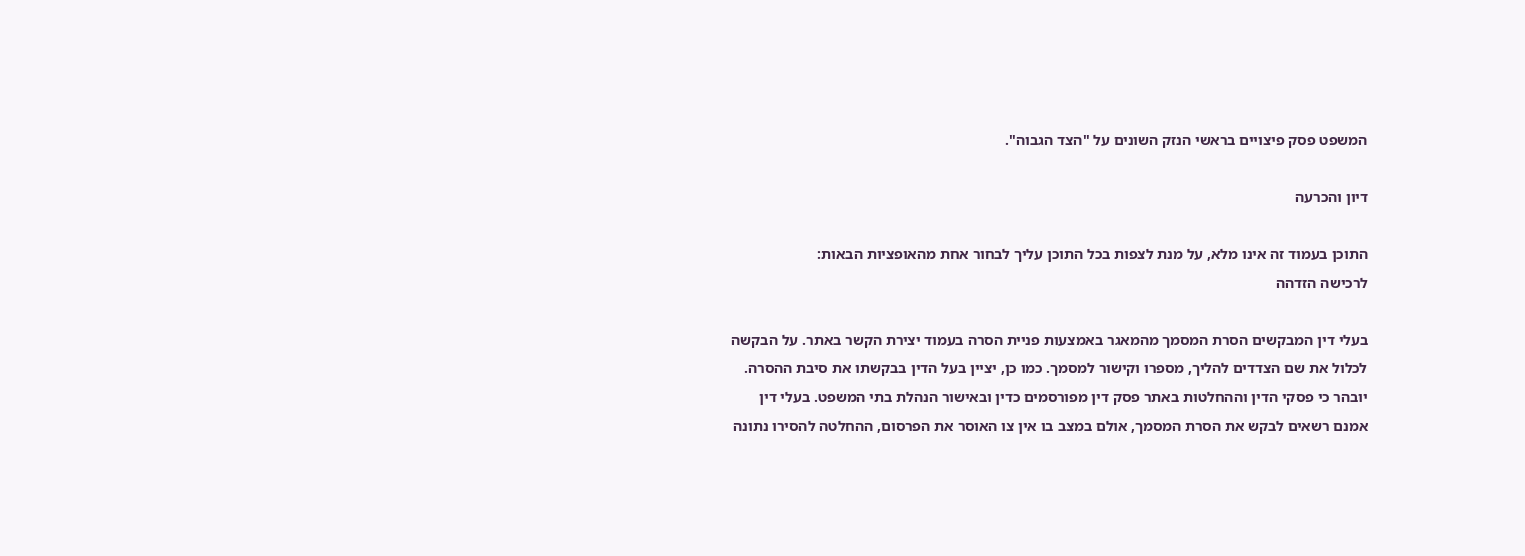המשפט פסק פיצויים בראשי הנזק השונים על "הצד הגבוה".

דיון והכרעה

התוכן בעמוד זה אינו מלא, על מנת לצפות בכל התוכן עליך לבחור אחת מהאופציות הבאות:
לרכישה הזדהה

בעלי דין המבקשים הסרת המסמך מהמאגר באמצעות פניית הסרה בעמוד יצירת הקשר באתר. על הבקשה לכלול את שם הצדדים להליך, מספרו וקישור למסמך. כמו כן, יציין בעל הדין בבקשתו את סיבת ההסרה. יובהר כי פסקי הדין וההחלטות באתר פסק דין מפורסמים כדין ובאישור הנהלת בתי המשפט. בעלי דין אמנם רשאים לבקש את הסרת המסמך, אולם במצב בו אין צו האוסר את הפרסום, ההחלטה להסירו נתונה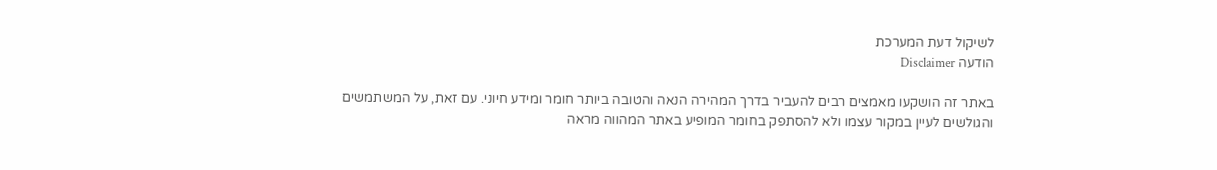לשיקול דעת המערכת
הודעה Disclaimer

באתר זה הושקעו מאמצים רבים להעביר בדרך המהירה הנאה והטובה ביותר חומר ומידע חיוני. עם זאת, על המשתמשים והגולשים לעיין במקור עצמו ולא להסתפק בחומר המופיע באתר המהווה מראה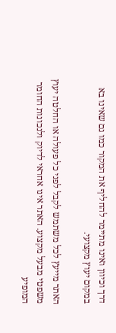דרך וכיוון ואינו מתיימר להחליף את המקור כמו גם שאינו בא במקום יעוץ מקצועי.

האתר מייעץ לכל משתמש לקבל לפני כל פעולה או החלטה יעוץ משפטי מבעל מקצוע. האתר אינו אחראי לדיוק ולנכונות החומר המופיע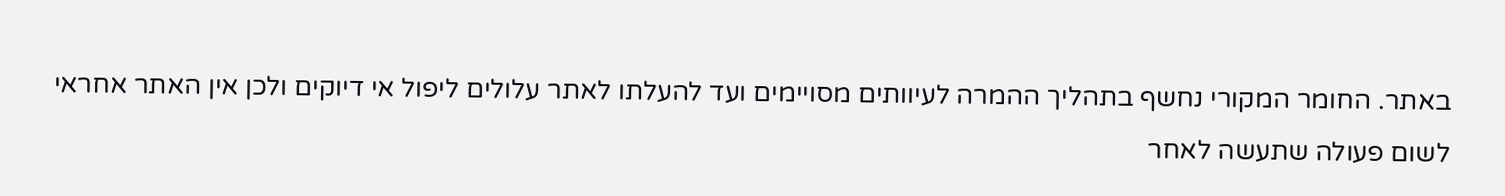באתר. החומר המקורי נחשף בתהליך ההמרה לעיוותים מסויימים ועד להעלתו לאתר עלולים ליפול אי דיוקים ולכן אין האתר אחראי לשום פעולה שתעשה לאחר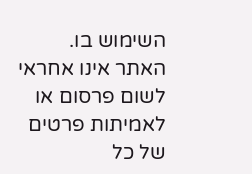השימוש בו. האתר אינו אחראי לשום פרסום או לאמיתות פרטים של כל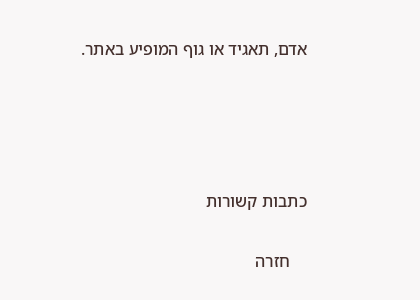אדם, תאגיד או גוף המופיע באתר.




כתבות קשורות

    חזרה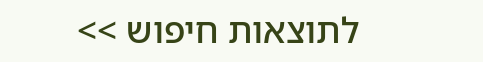לתוצאות חיפוש >>